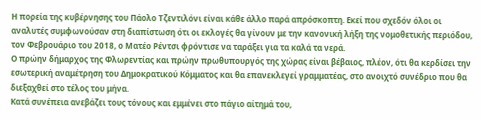Η πορεία της κυβέρνησης του Πάολο Τζεντιλόνι είναι κάθε άλλο παρά απρόσκοπτη. Εκεί που σχεδόν όλοι οι αναλυτές συμφωνούσαν στη διαπίστωση ότι οι εκλογές θα γίνουν με την κανονική λήξη της νομοθετικής περιόδου, τον Φεβρουάριο του 2018, ο Ματέο Ρέντσι φρόντισε να ταράξει για τα καλά τα νερά.
Ο πρώην δήμαρχος της Φλωρεντίας και πρώην πρωθυπουργός της χώρας είναι βέβαιος, πλέον, ότι θα κερδίσει την εσωτερική αναμέτρηση του Δημοκρατικού Κόμματος και θα επανεκλεγεί γραμματέας, στο ανοιχτό συνέδριο που θα διεξαχθεί στο τέλος του μήνα.
Κατά συνέπεια ανεβάζει τους τόνους και εμμένει στο πάγιο αίτημά του,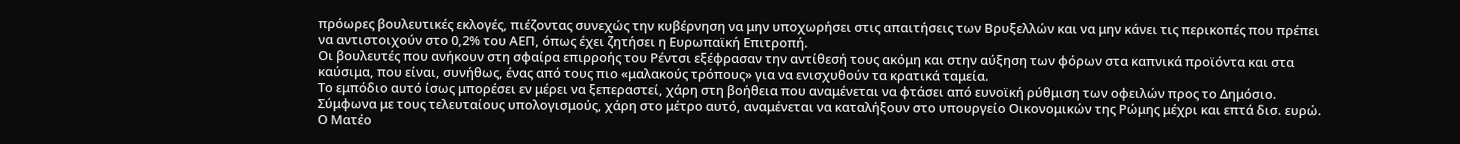πρόωρες βουλευτικές εκλογές, πιέζοντας συνεχώς την κυβέρνηση να μην υποχωρήσει στις απαιτήσεις των Βρυξελλών και να μην κάνει τις περικοπές που πρέπει να αντιστοιχούν στο 0,2% του ΑΕΠ, όπως έχει ζητήσει η Ευρωπαϊκή Επιτροπή.
Οι βουλευτές που ανήκουν στη σφαίρα επιρροής του Ρέντσι εξέφρασαν την αντίθεσή τους ακόμη και στην αύξηση των φόρων στα καπνικά προϊόντα και στα καύσιμα, που είναι, συνήθως, ένας από τους πιο «μαλακούς τρόπους» για να ενισχυθούν τα κρατικά ταμεία.
Το εμπόδιο αυτό ίσως μπορέσει εν μέρει να ξεπεραστεί, χάρη στη βοήθεια που αναμένεται να φτάσει από ευνοϊκή ρύθμιση των οφειλών προς το Δημόσιο. Σύμφωνα με τους τελευταίους υπολογισμούς, χάρη στο μέτρο αυτό, αναμένεται να καταλήξουν στο υπουργείο Οικονομικών της Ρώμης μέχρι και επτά δισ. ευρώ.
Ο Ματέο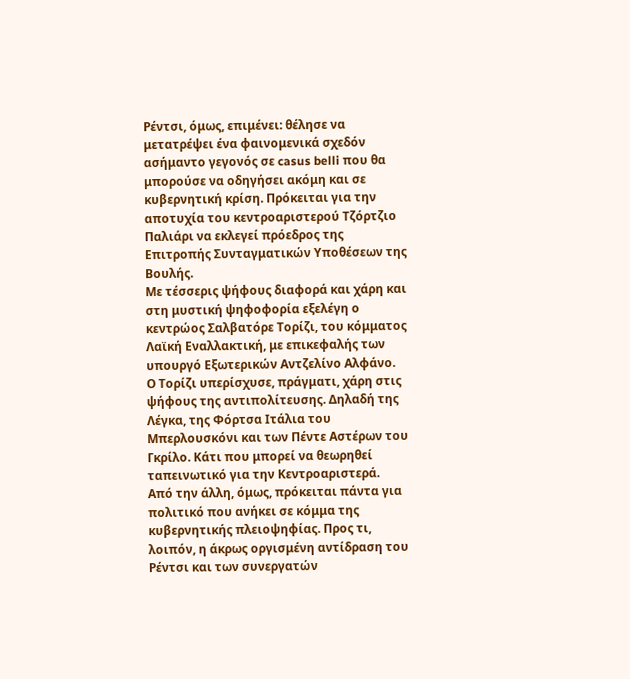Ρέντσι, όμως, επιμένει: θέλησε να μετατρέψει ένα φαινομενικά σχεδόν ασήμαντο γεγονός σε casus belli που θα μπορούσε να οδηγήσει ακόμη και σε κυβερνητική κρίση. Πρόκειται για την αποτυχία του κεντροαριστερού Τζόρτζιο Παλιάρι να εκλεγεί πρόεδρος της Επιτροπής Συνταγματικών Υποθέσεων της Βουλής.
Με τέσσερις ψήφους διαφορά και χάρη και στη μυστική ψηφοφορία εξελέγη ο κεντρώος Σαλβατόρε Τορίζι, του κόμματος Λαϊκή Εναλλακτική, με επικεφαλής των υπουργό Εξωτερικών Αντζελίνο Αλφάνο.
Ο Τορίζι υπερίσχυσε, πράγματι, χάρη στις ψήφους της αντιπολίτευσης. Δηλαδή της Λέγκα, της Φόρτσα Ιτάλια του Μπερλουσκόνι και των Πέντε Αστέρων του Γκρίλο. Κάτι που μπορεί να θεωρηθεί ταπεινωτικό για την Κεντροαριστερά.
Από την άλλη, όμως, πρόκειται πάντα για πολιτικό που ανήκει σε κόμμα της κυβερνητικής πλειοψηφίας. Προς τι, λοιπόν, η άκρως οργισμένη αντίδραση του Ρέντσι και των συνεργατών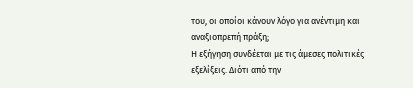του, οι οποίοι κάνουν λόγο για ανέντιμη και αναξιοπρεπή πράξη;
Η εξήγηση συνδέεται με τις άμεσες πολιτικές εξελίξεις. Διότι από την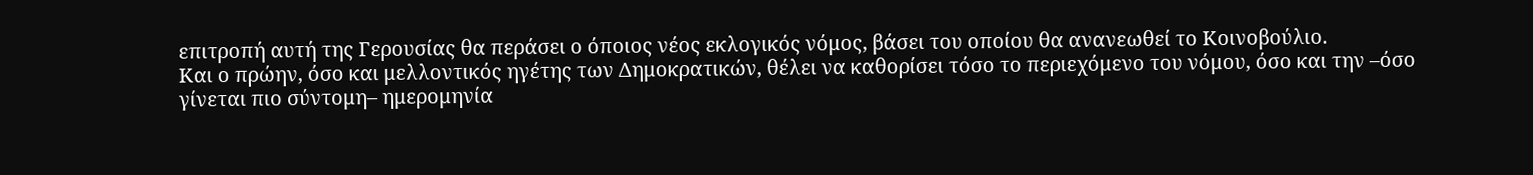επιτροπή αυτή της Γερουσίας θα περάσει ο όποιος νέος εκλογικός νόμος, βάσει του οποίου θα ανανεωθεί το Κοινοβούλιο.
Και ο πρώην, όσο και μελλοντικός ηγέτης των Δημοκρατικών, θέλει να καθορίσει τόσο το περιεχόμενο του νόμου, όσο και την –όσο γίνεται πιο σύντομη– ημερομηνία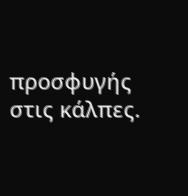προσφυγής στις κάλπες.